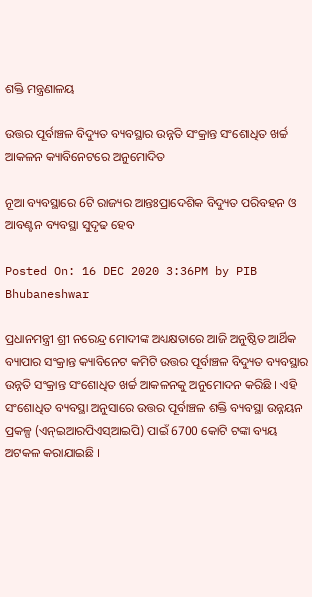ଶକ୍ତି ମନ୍ତ୍ରଣାଳୟ

ଉତ୍ତର ପୂର୍ବାଞ୍ଚଳ ବିଦ୍ୟୁତ ବ୍ୟବସ୍ଥାର ଉନ୍ନତି ସଂକ୍ରାନ୍ତ ସଂଶୋଧିତ ଖର୍ଚ୍ଚ ଆକଳନ କ୍ୟାବିନେଟରେ ଅନୁମୋଦିତ

ନୂଆ ବ୍ୟବସ୍ଥାରେ 6ଟି ରାଜ୍ୟର ଆନ୍ତଃପ୍ରାଦେଶିକ ବିଦ୍ୟୁତ ପରିବହନ ଓ ଆବଣ୍ଟନ ବ୍ୟବସ୍ଥା ସୁଦୃଢ ହେବ

Posted On: 16 DEC 2020 3:36PM by PIB Bhubaneshwar

ପ୍ରଧାନମନ୍ତ୍ରୀ ଶ୍ରୀ ନରେନ୍ଦ୍ର ମୋଦୀଙ୍କ ଅଧ୍ୟକ୍ଷତାରେ ଆଜି ଅନୁଷ୍ଠିତ ଆର୍ଥିକ ବ୍ୟାପାର ସଂକ୍ରାନ୍ତ କ୍ୟାବିନେଟ କମିଟି ଉତ୍ତର ପୂର୍ବାଞ୍ଚଳ ବିଦ୍ୟୁତ ବ୍ୟବସ୍ଥାର ଉନ୍ନତି ସଂକ୍ରାନ୍ତ ସଂଶୋଧିତ ଖର୍ଚ୍ଚ ଆକଳନକୁ ଅନୁମୋଦନ କରିଛି । ଏହି ସଂଶୋଧିତ ବ୍ୟବସ୍ଥା ଅନୁସାରେ ଉତ୍ତର ପୂର୍ବାଞ୍ଚଳ ଶକ୍ତି ବ୍ୟବସ୍ଥା ଉନ୍ନୟନ ପ୍ରକଳ୍ପ (ଏନ୍‌ଇଆରପିଏସ୍‌ଆଇପି) ପାଇଁ 6700 କୋଟି ଟଙ୍କା ବ୍ୟୟ ଅଟକଳ କରାଯାଇଛି ।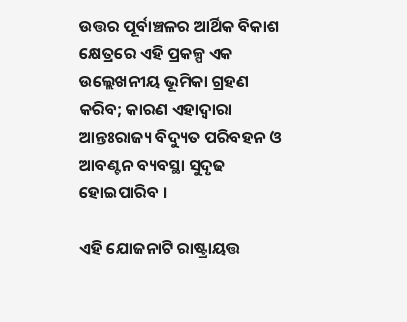ଉତ୍ତର ପୂର୍ବାଞ୍ଚଳର ଆର୍ଥିକ ବିକାଶ କ୍ଷେତ୍ରରେ ଏହି ପ୍ରକଳ୍ପ ଏକ ଉଲ୍ଲେଖନୀୟ ଭୂମିକା ଗ୍ରହଣ କରିବ; କାରଣ ଏହାଦ୍ୱାରା ଆନ୍ତଃରାଜ୍ୟ ବିଦ୍ୟୁତ ପରିବହନ ଓ ଆବଣ୍ଟନ ବ୍ୟବସ୍ଥା ସୁଦୃଢ ହୋଇପାରିବ ।

ଏହି ଯୋଜନାଟି ରାଷ୍ଟ୍ରାୟତ୍ତ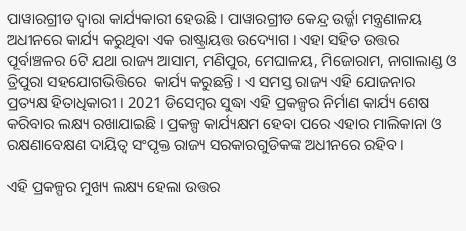ପାୱାରଗ୍ରୀଡ ଦ୍ୱାରା କାର୍ଯ୍ୟକାରୀ ହେଉଛି । ପାୱାରଗ୍ରୀଡ କେନ୍ଦ୍ର ଉର୍ଜ୍ଜା ମନ୍ତ୍ରଣାଳୟ ଅଧୀନରେ କାର୍ଯ୍ୟ କରୁଥିବା ଏକ ରାଷ୍ଟ୍ରାୟତ୍ତ ଉଦ୍ୟୋଗ । ଏହା ସହିତ ଉତ୍ତର ପୂର୍ବାଞ୍ଚଳର 6ଟି ଯଥା ରାଜ୍ୟ ଆସାମ, ମଣିପୁର, ମେଘାଳୟ, ମିଜୋରାମ, ନାଗାଲାଣ୍ଡ ଓ ତ୍ରିପୁରା ସହଯୋଗଭିତ୍ତିରେ  କାର୍ଯ୍ୟ କରୁଛନ୍ତି । ଏ ସମସ୍ତ ରାଜ୍ୟ ଏହି ଯୋଜନାର ପ୍ରତ୍ୟକ୍ଷ ହିତାଧିକାରୀ । 2021 ଡିସେମ୍ବର ସୁଦ୍ଧା ଏହି ପ୍ରକଳ୍ପର ନିର୍ମାଣ କାର୍ଯ୍ୟ ଶେଷ କରିବାର ଲକ୍ଷ୍ୟ ରଖାଯାଇଛି । ପ୍ରକଳ୍ପ କାର୍ଯ୍ୟକ୍ଷମ ହେବା ପରେ ଏହାର ମାଲିକାନା ଓ ରକ୍ଷଣାବେକ୍ଷଣ ଦାୟିତ୍ୱ ସଂପୃକ୍ତ ରାଜ୍ୟ ସରକାରଗୁଡିକଙ୍କ ଅଧୀନରେ ରହିବ ।

ଏହି ପ୍ରକଳ୍ପର ମୁଖ୍ୟ ଲକ୍ଷ୍ୟ ହେଲା ଉତ୍ତର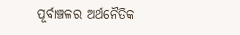ପୂର୍ବାଞ୍ଚଳର ଅର୍ଥନୈତିକ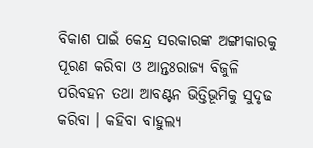ବିକାଶ ପାଇଁ କେନ୍ଦ୍ର ସରକାରଙ୍କ ଅଙ୍ଗୀକାରକୁ ପୂରଣ କରିବା ଓ ଆନ୍ତଃରାଜ୍ୟ ବିଜୁଳି ପରିବହନ ତଥା ଆବଣ୍ଟନ ଭିତ୍ତିଭୂମିକୁ ସୁଦୃଢ କରିବା । କହିବା ବାହୁଲ୍ୟ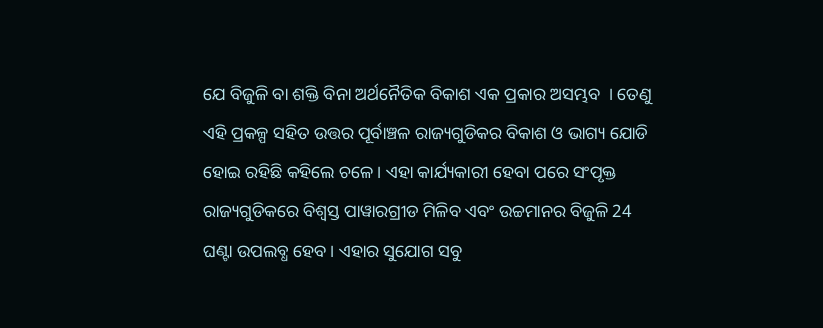ଯେ ବିଜୁଳି ବା ଶକ୍ତି ବିନା ଅର୍ଥନୈତିକ ବିକାଶ ଏକ ପ୍ରକାର ଅସମ୍ଭବ  । ତେଣୁ ଏହି ପ୍ରକଳ୍ପ ସହିତ ଉତ୍ତର ପୂର୍ବାଞ୍ଚଳ ରାଜ୍ୟଗୁଡିକର ବିକାଶ ଓ ଭାଗ୍ୟ ଯୋଡି ହୋଇ ରହିଛି କହିଲେ ଚଳେ । ଏହା କାର୍ଯ୍ୟକାରୀ ହେବା ପରେ ସଂପୃକ୍ତ ରାଜ୍ୟଗୁଡିକରେ ବିଶ୍ୱସ୍ତ ପାୱାରଗ୍ରୀଡ ମିଳିବ ଏବଂ ଉଚ୍ଚମାନର ବିଜୁଳି 24 ଘଣ୍ଟା ଉପଲବ୍ଧ ହେବ । ଏହାର ସୁଯୋଗ ସବୁ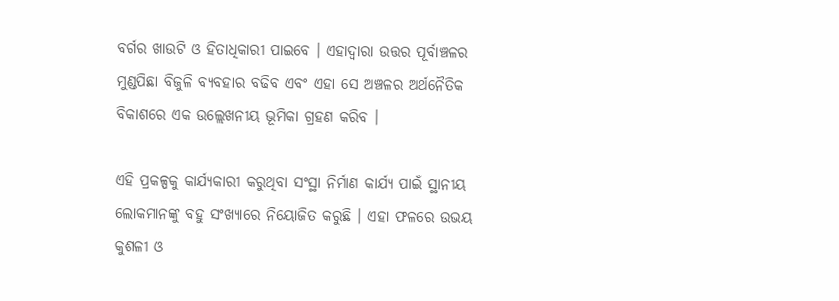ବର୍ଗର ଖାଉଟି ଓ ହିତାଧିକାରୀ ପାଇବେ । ଏହାଦ୍ୱାରା ଉତ୍ତର ପୂର୍ବାଞ୍ଚଳର ମୁଣ୍ଡପିଛା ବିଜୁଳି ବ୍ୟବହାର ବଢିବ ଏବଂ ଏହା ସେ ଅଞ୍ଚଳର ଅର୍ଥନୈତିକ ବିକାଶରେ ଏକ ଉଲ୍ଲେଖନୀୟ ଭୂମିକା ଗ୍ରହଣ କରିବ ।

ଏହି ପ୍ରକଳ୍ପକୁ କାର୍ଯ୍ୟକାରୀ କରୁଥିବା ସଂସ୍ଥା ନିର୍ମାଣ କାର୍ଯ୍ୟ ପାଇଁ ସ୍ଥାନୀୟ ଲୋକମାନଙ୍କୁ ବହୁ ସଂଖ୍ୟାରେ ନିୟୋଜିତ କରୁଛି । ଏହା ଫଳରେ ଉଭୟ କୁଶଳୀ ଓ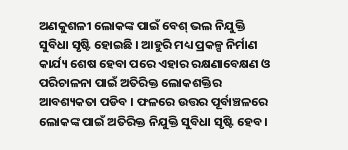ଅଣକୁଶଳୀ ଲୋକଙ୍କ ପାଇଁ ବେଶ୍‌ ଭଲ ନିଯୁକ୍ତି ସୁବିଧା ସୃଷ୍ଟି ହୋଇଛି । ଆହୁରି ମଧ୍ୟ ପ୍ରକଳ୍ପ ନିର୍ମାଣ କାର୍ଯ୍ୟ ଶେଷ ହେବା ପରେ ଏହାର ରକ୍ଷଣାବେକ୍ଷଣ ଓ ପରିଚାଳନା ପାଇଁ ଅତିରିକ୍ତ ଲୋକଶକ୍ତିର ଆବଶ୍ୟକତା ପଡିବ । ଫଳରେ ଉତ୍ତର ପୂର୍ବାଞ୍ଚଳରେ ଲୋକଙ୍କ ପାଇଁ ଅତିରିକ୍ତ ନିଯୁକ୍ତି ସୁବିଧା ସୃଷ୍ଟି ହେବ ।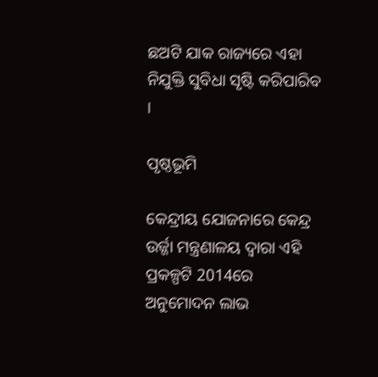ଛଅଟି ଯାକ ରାଜ୍ୟରେ ଏହା ନିଯୁକ୍ତି ସୁବିଧା ସୃଷ୍ଟି କରିପାରିବ ।

ପୃଷ୍ଠଭୂମି

କେନ୍ଦ୍ରୀୟ ଯୋଜନାରେ କେନ୍ଦ୍ର ଉର୍ଜ୍ଜା ମନ୍ତ୍ରଣାଳୟ ଦ୍ୱାରା ଏହି ପ୍ରକଳ୍ପଟି 2014ରେ ଅନୁମୋଦନ ଲାଭ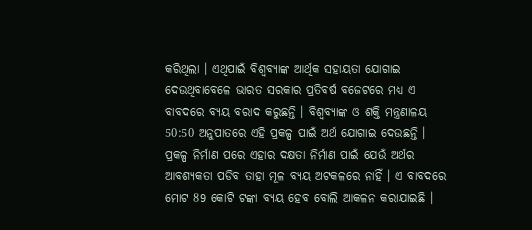କରିଥିଲା । ଏଥିପାଇଁ ବିଶ୍ୱବ୍ୟାଙ୍କ ଆର୍ଥିକ ସହାୟତା ଯୋଗାଇ ଦେଉଥିବାବେଳେ ଭାରତ ସରକାର ପ୍ରତିବର୍ଷ ବଜେଟରେ ମଧ୍ୟ ଏ  ବାବଦରେ ବ୍ୟୟ ବରାଦ କରୁଛନ୍ତି । ବିଶ୍ୱବ୍ୟାଙ୍କ ଓ ଶକ୍ତି ମନ୍ତ୍ରଣାଳୟ 50:50 ଅନୁପାତରେ ଏହି ପ୍ରକଳ୍ପ ପାଇଁ ଅର୍ଥ ଯୋଗାଇ ଦେଉଛନ୍ତି । ପ୍ରକଳ୍ପ ନିର୍ମାଣ ପରେ ଏହାର ଦକ୍ଷତା ନିର୍ମାଣ ପାଇଁ ଯେଉଁ ଅର୍ଥର ଆବଶ୍ୟକତା ପଡିବ ତାହା ମୂଳ ବ୍ୟୟ ଅଟକଳରେ ନାହିଁ । ଏ ବାବଦରେ ମୋଟ 89 କୋଟି ଟଙ୍କା ବ୍ୟୟ ହେବ ବୋଲି ଆକଳନ କରାଯାଇଛି ।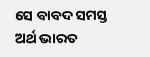ସେ ବାବଦ ସମସ୍ତ ଅର୍ଥ ଭାରତ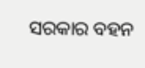ସରକାର ବହନ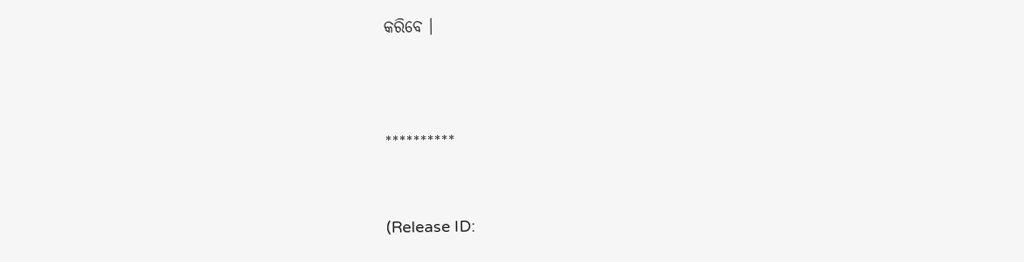କରିବେ ।



**********


(Release ID: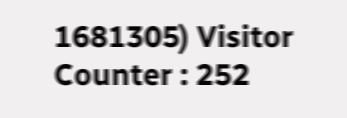1681305) Visitor Counter : 252